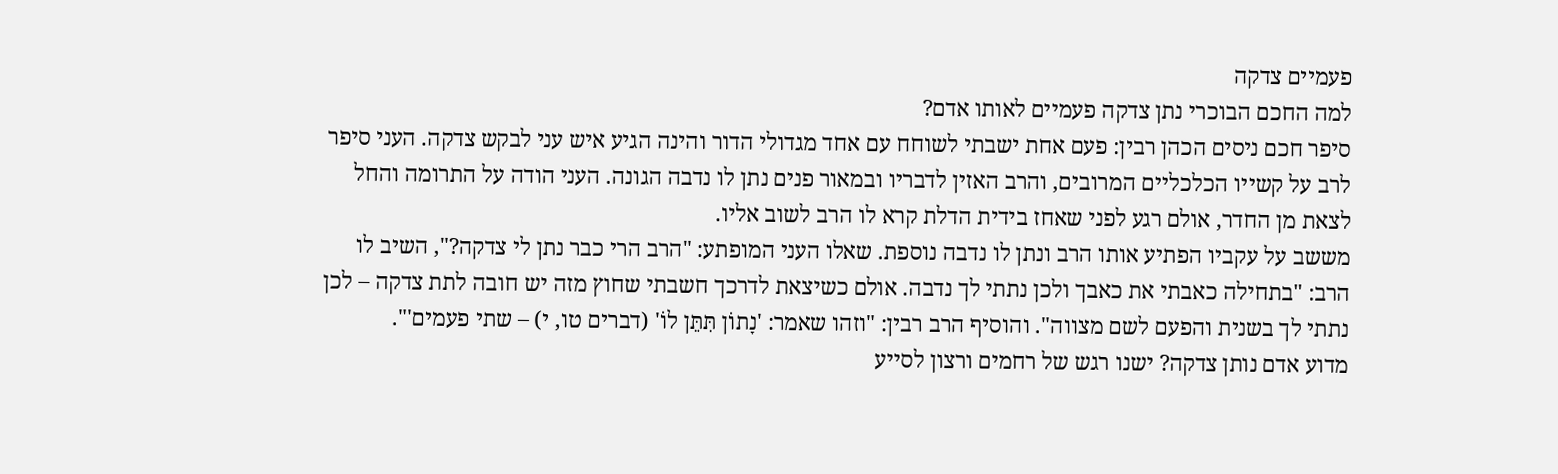פעמיים צדקה
למה החכם הבוכרי נתן צדקה פעמיים לאותו אדם?
סיפר חכם ניסים הכהן רבין: פעם אחת ישבתי לשוחח עם אחד מגדולי הדור והינה הגיע איש עני לבקש צדקה. העני סיפר לרב על קשייו הכלכליים המרובים, והרב האזין לדבריו ובמאור פנים נתן לו נדבה הגונה. העני הודה על התרומה והחל לצאת מן החדר, אולם רגע לפני שאחז בידית הדלת קרא לו הרב לשוב אליו.
מששב על עקביו הפתיע אותו הרב ונתן לו נדבה נוספת. שאלו העני המופתע: "הרב הרי כבר נתן לי צדקה?", השיב לו הרב: "בתחילה כאבתי את כאבך ולכן נתתי לך נדבה. אולם כשיצאת לדרכך חשבתי שחוץ מזה יש חובה לתת צדקה – לכן נתתי לך בשנית והפעם לשם מצווה". והוסיף הרב רבין: "וזהו שאמר: 'נָתוֹן תִּתֵּן לוֹ' (דברים טו, י) – שתי פעמים'".
מדוע אדם נותן צדקה? ישנו רגש של רחמים ורצון לסייע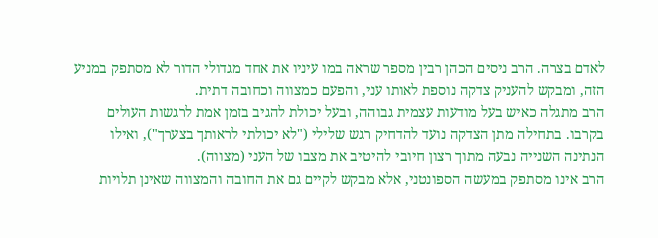לאדם בצרה. הרב ניסים הכהן רבין מספר שראה במו עיניו את אחד מגדולי הדור לא מסתפק במניע הזה, ומבקש להעניק צדקה נוספת לאותו עני, והפעם כמצווה וכחובה דתית.
הרב מתגלה כאיש בעל מודעות עצמית גבוהה, ובעל יכולת להגיב בזמן אמת לרגשות העולים בקרבו. בתחילה מתן הצדקה נועד להדחיק רגש שלילי ("לא יכולתי לראותך בצערך"), ואילו הנתינה השנייה נבעה מתוך רצון חיובי להיטיב את מצבו של העני (מצווה).
הרב אינו מסתפק במעשה הספונטני, אלא מבקש לקיים גם את החובה והמצווה שאינן תלויות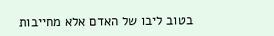בטוב ליבו של האדם אלא מחייבות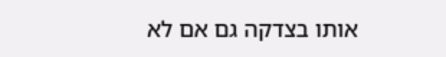אותו בצדקה גם אם לא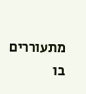מתעוררים בו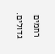רחמים גדולים.